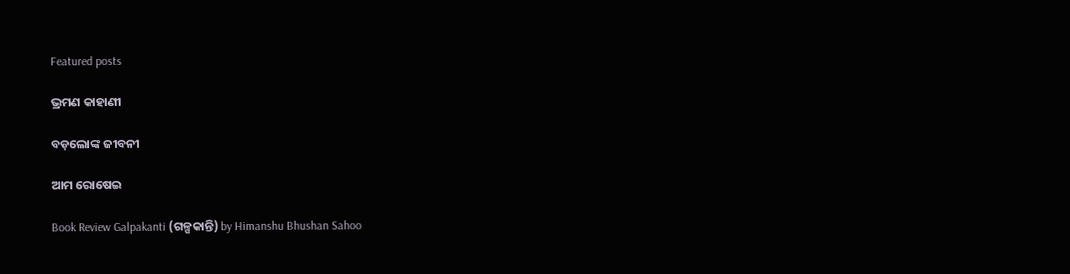Featured posts

ଭ୍ରମଣ କାହାଣୀ

ବଡ଼ଲୋଙ୍କ ଜୀବନୀ

ଆମ ରୋଷେଇ

Book Review Galpakanti (ଗଳ୍ପକାନ୍ତି) by Himanshu Bhushan Sahoo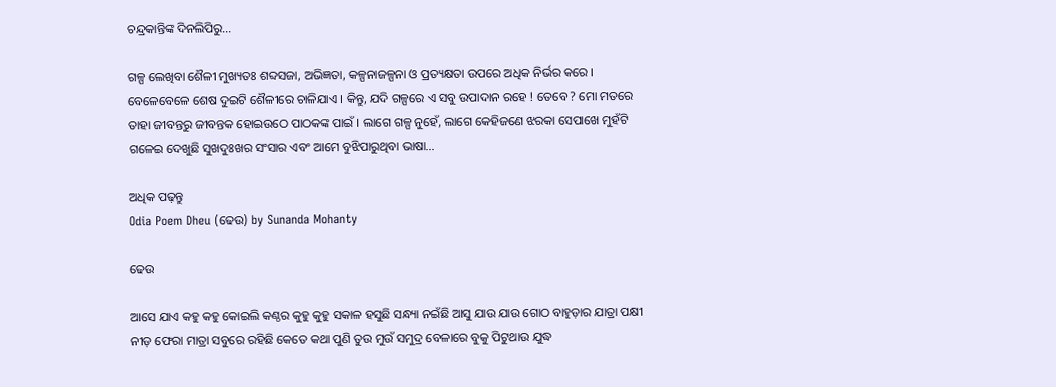ଚନ୍ଦ୍ରକାନ୍ତିଙ୍କ ଦିନଲିପିରୁ…

ଗଳ୍ପ ଲେଖିବା ଶୈଳୀ ମୁଖ୍ୟତଃ ଶବ୍ଦସଜା, ଅଭିଜ୍ଞତା, କଳ୍ପନାଜଳ୍ପନା ଓ ପ୍ରତ୍ୟକ୍ଷତା ଉପରେ ଅଧିକ ନିର୍ଭର କରେ । ବେଳେବେଳେ ଶେଷ ଦୁଇଟି ଶୈଳୀରେ ଚାଳିଯାଏ । କିନ୍ତୁ, ଯଦି ଗଳ୍ପରେ ଏ ସବୁ ଉପାଦାନ ରହେ ! ତେବେ ? ମୋ ମତରେ ତାହା ଜୀବନ୍ତରୁ ଜୀବନ୍ତକ ହୋଇଉଠେ ପାଠକଙ୍କ ପାଇଁ । ଲାଗେ ଗଳ୍ପ ନୁହେଁ, ଲାଗେ କେହିଜଣେ ଝରକା ସେପାଖେ ମୁହଁଟି ଗଳେଇ ଦେଖୁଛି ସୁଖଦୁଃଖର ସଂସାର ଏବଂ ଆମେ ବୁଝିପାରୁଥିବା ଭାଷା…

ଅଧିକ ପଢ଼ନ୍ତୁ
Odia Poem Dheu (ଢେଉ) by Sunanda Mohanty

ଢେଉ

ଆସେ ଯାଏ କହୁ କହୁ କୋଇଲି କଣ୍ଠର କୁହୁ କୁହୁ ସକାଳ ହସୁଛି ସନ୍ଧ୍ୟା ନଇଁଛି ଆସୁ ଯାଉ ଯାଉ ଗୋଠ ବାହୁଡ଼ାର ଯାତ୍ରା ପକ୍ଷୀ ନୀଡ଼ ଫେରା ମାତ୍ରା ସବୁରେ ରହିଛି କେତେ କଥା ପୁଣି ତୁଉ ମୁଉଁ ସମୁଦ୍ର ବେଳାରେ ବୁକୁ ପିଟୁଥାଉ ଯୁଦ୍ଧ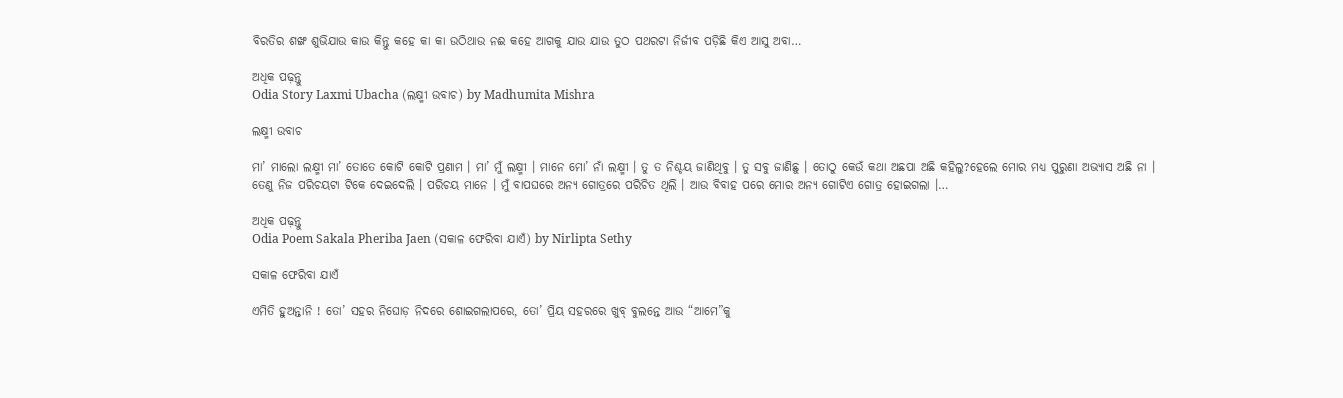ବିରତିର ଶଙ୍ଖ ଶୁଭିଯାଉ କାଉ କିନ୍ତୁ କହେ କା କା ଉଠିଥାଉ ନଈ କହେ ଆଗକୁ ଯାଉ ଯାଉ ତୁଠ ପଥରଟା ନିର୍ଜୀବ ପଡ଼ିଛି କିଏ ଆସୁ ଅବା…

ଅଧିକ ପଢ଼ନ୍ତୁ
Odia Story Laxmi Ubacha (ଲକ୍ଷ୍ମୀ ଉବାଚ) by Madhumita Mishra

ଲକ୍ଷ୍ମୀ ଉବାଚ

ମା’ ମାଲୋ ଲକ୍ଷ୍ମୀ ମା’ ତୋତେ କୋଟି କୋଟି ପ୍ରଣାମ । ମା’ ମୁଁ ଲକ୍ଷ୍ମୀ । ମାନେ ମୋ’ ନାଁ ଲକ୍ଷ୍ମୀ । ତୁ ତ ନିଶ୍ଚୟ ଜାଣିଥିବୁ । ତୁ ସବୁ ଜାଣିଛୁ । ତୋଠୁ କେଉଁ କଥା ଅଛପା ଅଛି କହିଲୁ?ହେଲେ ମୋର ମଧ୍ୟ ପୁରୁଣା ଅଭ୍ୟାସ ଅଛି ନା । ତେଣୁ ନିଜ ପରିଚୟଟା ଟିକେ ଦେଇଦେଲି । ପରିଚୟ ମାନେ । ମୁଁ ବାପଘରେ ଅନ୍ୟ ଗୋତ୍ରରେ ପରିଚିତ ଥିଲି । ଆଉ ବିବାହ ପରେ ମୋର ଅନ୍ୟ ଗୋଟିଏ ଗୋତ୍ର ହୋଇଗଲା ।…

ଅଧିକ ପଢ଼ନ୍ତୁ
Odia Poem Sakala Pheriba Jaen (ସକାଳ ଫେରିବା ଯାଏଁ) by Nirlipta Sethy

ସକାଳ ଫେରିବା ଯାଏଁ

ଏମିତି ହୁଅନ୍ତାନି ! ତୋ’ ସହର ନିଘୋଡ଼ ନିଦରେ ଶୋଇଗଲାପରେ, ତୋ’ ପ୍ରିୟ ସହରରେ ଖୁବ୍ ବୁଲନ୍ତେ ଆଉ “ଆମେ”କୁ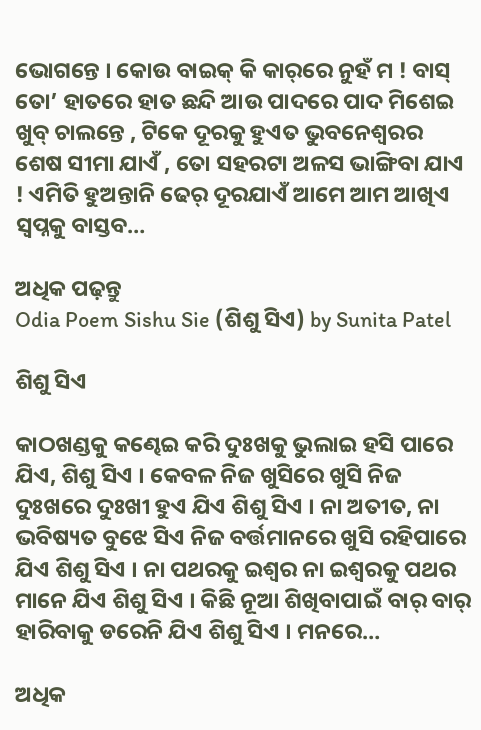ଭୋଗନ୍ତେ । କୋଉ ବାଇକ୍ କି କାର୍‌ରେ ନୁହଁ ମ ! ବାସ୍ ତୋ’ ହାତରେ ହାତ ଛନ୍ଦି ଆଉ ପାଦରେ ପାଦ ମିଶେଇ ଖୁବ୍ ଚାଲନ୍ତେ , ଟିକେ ଦୂରକୁ ହୁଏତ ଭୁବନେଶ୍ୱରର ଶେଷ ସୀମା ଯାଏଁ , ତୋ ସହରଟା ଅଳସ ଭାଙ୍ଗିବା ଯାଏ ! ଏମିତି ହୁଅନ୍ତାନି ଢେର୍ ଦୂରଯାଏଁ ଆମେ ଆମ ଆଖିଏ ସ୍ୱପ୍ନକୁ ବାସ୍ତବ…

ଅଧିକ ପଢ଼ନ୍ତୁ
Odia Poem Sishu Sie (ଶିଶୁ ସିଏ) by Sunita Patel

ଶିଶୁ ସିଏ

କାଠଖଣ୍ଡକୁ କଣ୍ଢେଇ କରି ଦୁଃଖକୁ ଭୁଲାଇ ହସି ପାରେ ଯିଏ, ଶିଶୁ ସିଏ । କେବଳ ନିଜ ଖୁସିରେ ଖୁସି ନିଜ ଦୁଃଖରେ ଦୁଃଖୀ ହୁଏ ଯିଏ ଶିଶୁ ସିଏ । ନା ଅତୀତ, ନା ଭବିଷ୍ୟତ ବୁଝେ ସିଏ ନିଜ ବର୍ତ୍ତମାନରେ ଖୁସି ରହିପାରେ ଯିଏ ଶିଶୁ ସିଏ । ନା ପଥରକୁ ଇଶ୍ୱର ନା ଇଶ୍ୱରକୁ ପଥର ମାନେ ଯିଏ ଶିଶୁ ସିଏ । କିଛି ନୂଆ ଶିଖିବାପାଇଁ ବାର୍ ବାର୍ ହାରିବାକୁ ଡରେନି ଯିଏ ଶିଶୁ ସିଏ । ମନରେ…

ଅଧିକ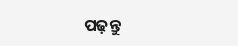ପଢ଼ନ୍ତୁ